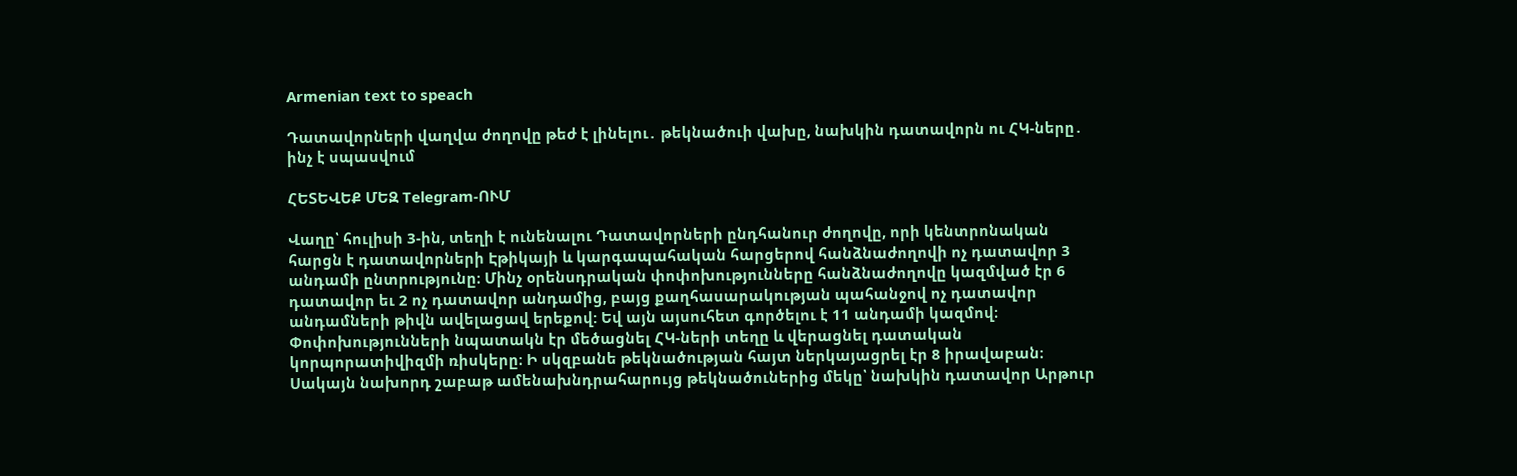Armenian text to speach

Դատավորների վաղվա ժողովը թեժ է լինելու․ թեկնածուի վախը, նախկին դատավորն ու ՀԿ-ները․ ինչ է սպասվում

ՀԵՏԵՎԵՔ ՄԵԶ Telegram-ՈՒՄ

Վաղը՝ հուլիսի 3-ին, տեղի է ունենալու Դատավորների ընդհանուր ժողովը, որի կենտրոնական հարցն է դատավորների Էթիկայի և կարգապահական հարցերով հանձնաժողովի ոչ դատավոր 3 անդամի ընտրությունը։ Մինչ օրենսդրական փոփոխությունները հանձնաժողովը կազմված էր 6 դատավոր եւ 2 ոչ դատավոր անդամից, բայց քաղհասարակության պահանջով ոչ դատավոր անդամների թիվն ավելացավ երեքով: Եվ այն այսուհետ գործելու է 11 անդամի կազմով։ Փոփոխությունների նպատակն էր մեծացնել ՀԿ-ների տեղը և վերացնել դատական կորպորատիվիզմի ռիսկերը։ Ի սկզբանե թեկնածության հայտ ներկայացրել էր 8 իրավաբան։ Սակայն նախորդ շաբաթ ամենախնդրահարույց թեկնածուներից մեկը՝ նախկին դատավոր Արթուր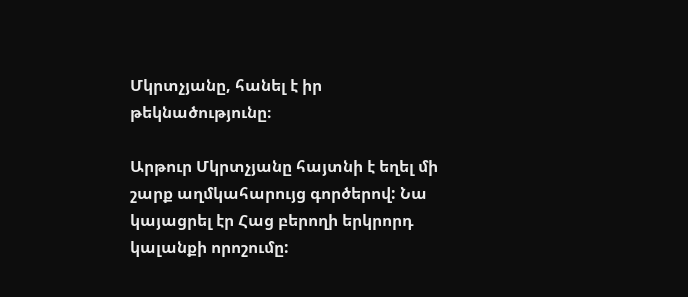Մկրտչյանը, հանել է իր թեկնածությունը։

Արթուր Մկրտչյանը հայտնի է եղել մի շարք աղմկահարույց գործերով: Նա կայացրել էր Հաց բերողի երկրորդ կալանքի որոշումը: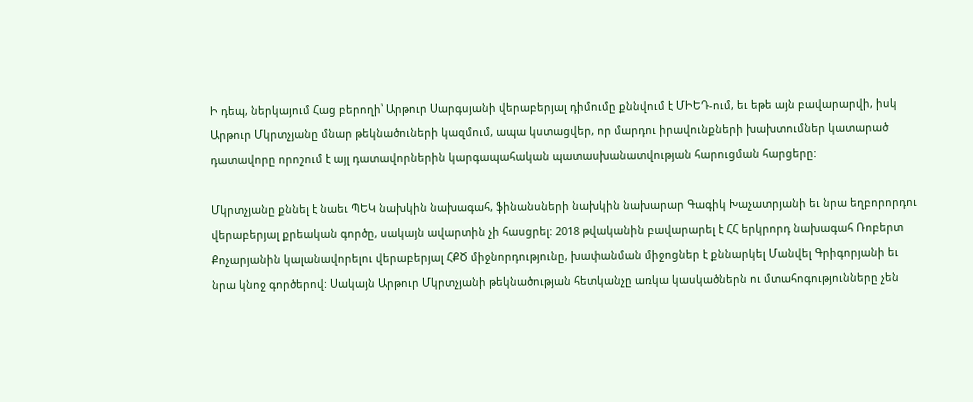Ի դեպ, ներկայում Հաց բերողի՝ Արթուր Սարգսյանի վերաբերյալ դիմումը քննվում է ՄԻԵԴ-ում, եւ եթե այն բավարարվի, իսկ Արթուր Մկրտչյանը մնար թեկնածուների կազմում, ապա կստացվեր, որ մարդու իրավունքների խախտումներ կատարած դատավորը որոշում է այլ դատավորներին կարգապահական պատասխանատվության հարուցման հարցերը:

Մկրտչյանը քննել է նաեւ ՊԵԿ նախկին նախագահ, ֆինանսների նախկին նախարար Գագիկ Խաչատրյանի եւ նրա եղբորորդու վերաբերյալ քրեական գործը, սակայն ավարտին չի հասցրել: 2018 թվականին բավարարել է ՀՀ երկրորդ նախագահ Ռոբերտ Քոչարյանին կալանավորելու վերաբերյալ ՀՔԾ միջնորդությունը, խափանման միջոցներ է քննարկել Մանվել Գրիգորյանի եւ նրա կնոջ գործերով: Սակայն Արթուր Մկրտչյանի թեկնածության հետկանչը առկա կասկածներն ու մտահոգությունները չեն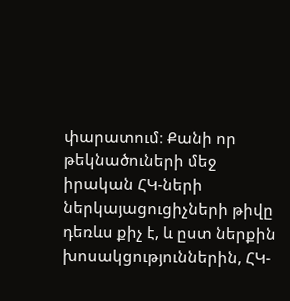փարատում։ Քանի որ թեկնածուների մեջ իրական ՀԿ-ների ներկայացուցիչների թիվը դեռևս քիչ է, և ըստ ներքին խոսակցություններին, ՀԿ-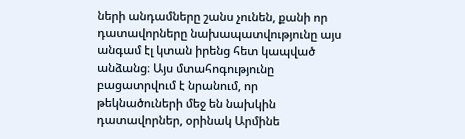ների անդամները շանս չունեն, քանի որ դատավորները նախապատվությունը այս անգամ էլ կտան իրենց հետ կապված անձանց։ Այս մտահոգությունը բացատրվում է նրանում, որ թեկնածուների մեջ են նախկին դատավորներ, օրինակ Արմինե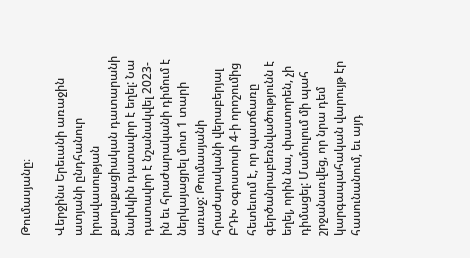Թումասյանը։

Վերջինս Երեւանի առաջին ատյանի ընդհանուր իրավասության քաղաքացիական դատարանի նախկին դատավոր է եղել: Նա դատավոր է նշանակվել 2023-ին եւ հրաժարականի դիմում է ներկայացրել մոտ 1 տարի առաջ: Թումասյանի հրաժարականի վերաբերյալ ԲԴԽ օգոստոսի 4-ի որոշումից հետեւում է, որ պատճառը գերծանրաբեռնվածությունն է եղել, որին նա, փաստորեն, չի դիմացել: Մամուլում մի պահ շրջանառվեց, որ նրա դեմ կարգապահական վարույթ էր հասունանում, եւ այդ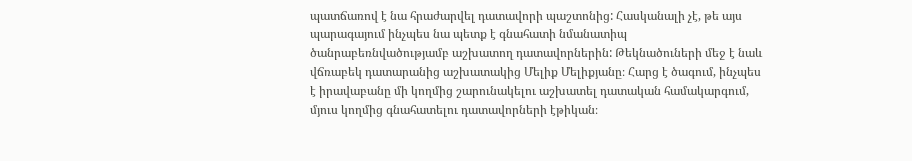պատճառով է նա հրաժարվել դատավորի պաշտոնից: Հասկանալի չէ, թե այս պարագայում ինչպես նա պետք է գնահատի նմանատիպ ծանրաբեռնվածությամբ աշխատող դատավորներին: Թեկնածուների մեջ է նաև վճռաբեկ դատարանից աշխատակից Մելիք Մելիքյանը։ Հարց է ծագում, ինչպես է իրավաբանը մի կողմից շարունակելու աշխատել դատական համակարգում, մյուս կողմից գնահատելու դատավորների էթիկան։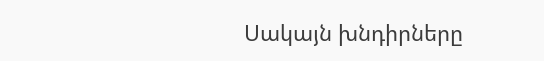Սակայն խնդիրները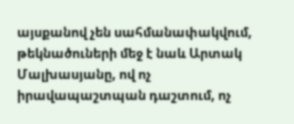այսքանով չեն սահմանափակվում, թեկնածուների մեջ է նաև Արտակ Մալխասյանը, ով ոչ իրավապաշտպան դաշտում, ոչ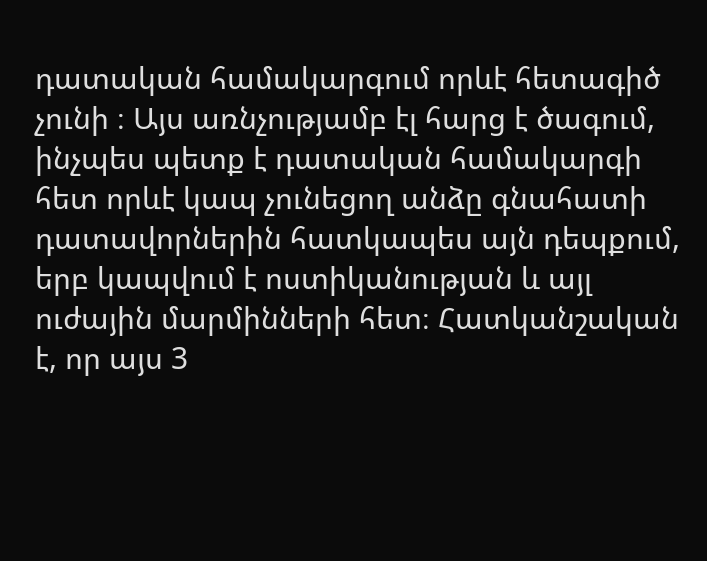դատական համակարգում որևէ հետագիծ չունի ։ Այս առնչությամբ էլ հարց է ծագում, ինչպես պետք է դատական համակարգի հետ որևէ կապ չունեցող անձը գնահատի դատավորներին հատկապես այն դեպքում, երբ կապվում է ոստիկանության և այլ ուժային մարմինների հետ։ Հատկանշական է, որ այս 3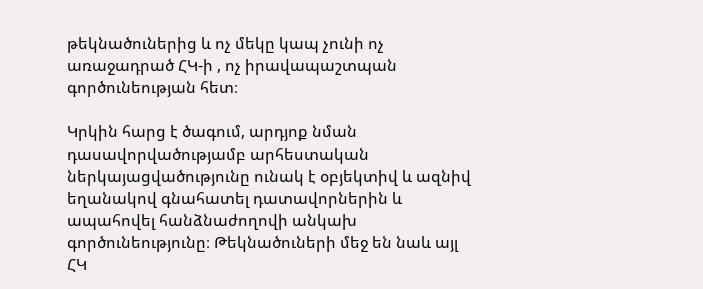թեկնածուներից և ոչ մեկը կապ չունի ոչ առաջադրած ՀԿ-ի , ոչ իրավապաշտպան գործունեության հետ։

Կրկին հարց է ծագում, արդյոք նման դասավորվածությամբ արհեստական ներկայացվածությունը ունակ է օբյեկտիվ և ազնիվ եղանակով գնահատել դատավորներին և ապահովել հանձնաժողովի անկախ գործունեությունը։ Թեկնածուների մեջ են նաև այլ ՀԿ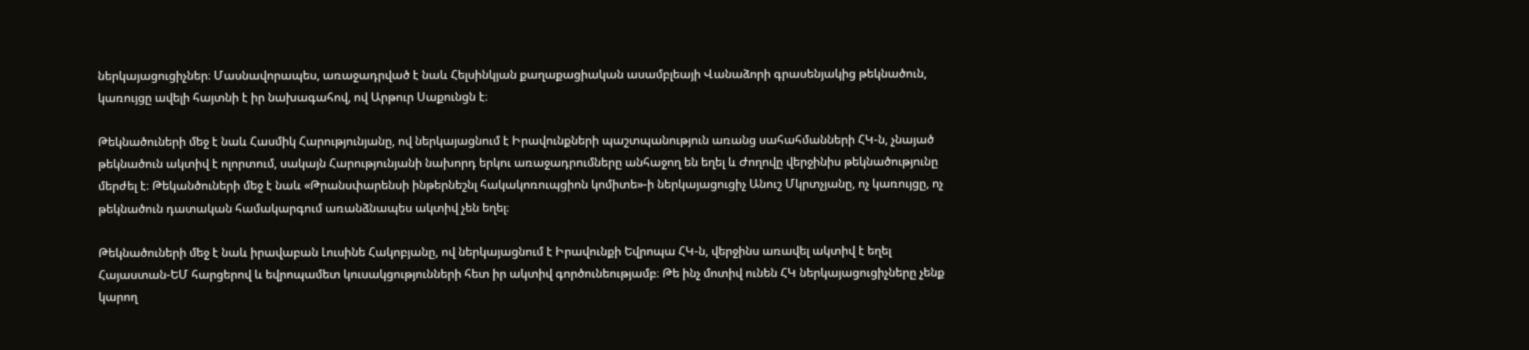ներկայացուցիչներ։ Մասնավորապես, առաջադրված է նաև Հելսինկյան քաղաքացիական ասամբլեայի Վանաձորի գրասենյակից թեկնածուն, կառույցը ավելի հայտնի է իր նախագահով, ով Արթուր Սաքունցն է։

Թեկնածուների մեջ է նաև Հասմիկ Հարությունյանը, ով ներկայացնում է Իրավունքների պաշտպանություն առանց սահահմանների ՀԿ-ն, չնայած թեկնածուն ակտիվ է ոլորտում, սակայն Հարությունյանի նախորդ երկու առաջադրումները անհաջող են եղել և Ժողովը վերջինիս թեկնածությունը մերժել է։ Թեկանծուների մեջ է նաև «Թրանսփարենսի ինթերնեշնլ հակակոռուպցիոն կոմիտե»-ի ներկայացուցիչ Անուշ Մկրտչյանը, ոչ կառույցը, ոչ թեկնածուն դատական համակարգում առանձնապես ակտիվ չեն եղել։

Թեկնածուների մեջ է նաև իրավաբան Լուսինե Հակոբյանը, ով ներկայացնում է Իրավունքի Եվրոպա ՀԿ-ն, վերջինս առավել ակտիվ է եղել Հայաստան-ԵՄ հարցերով և եվրոպամետ կուսակցությունների հետ իր ակտիվ գործունեությամբ։ Թե ինչ մոտիվ ունեն ՀԿ ներկայացուցիչները չենք կարող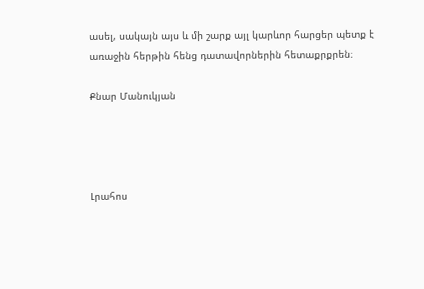ասել, սակայն այս և մի շարք այլ կարևոր հարցեր պետք է առաջին հերթին հենց դատավորներին հետաքրքրեն։

Քնար Մանուկյան




Լրահոս